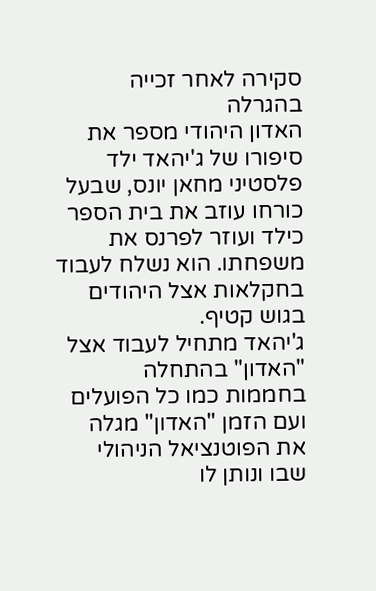סקירה לאחר זכייה בהגרלה
האדון היהודי מספר את סיפורו של ג'יהאד ילד פלסטיני מחאן יונס, שבעל כורחו עוזב את בית הספר כילד ועוזר לפרנס את משפחתו. הוא נשלח לעבוד בחקלאות אצל היהודים בגוש קטיף.
ג'יהאד מתחיל לעבוד אצל "האדון" בהתחלה בחממות כמו כל הפועלים ועם הזמן "האדון" מגלה את הפוטנציאל הניהולי שבו ונותן לו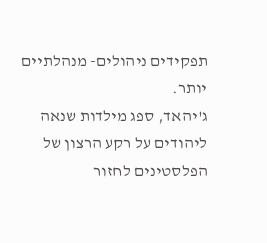תפקידים ניהולים- מנהלתיים יותר.
ג'יהאד, ספג מילדות שנאה ליהודים על רקע הרצון של הפלסטינים לחזור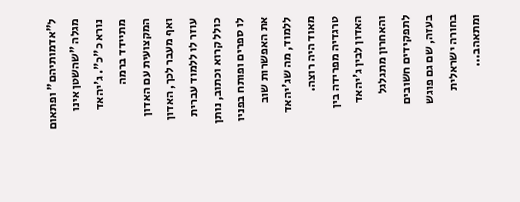ל"אדמותיהם" ופתאום מגלה "שהשטן אינו נורא כ"כ". ג'יהאד מתיידד ברמה המקצועית עם האדון ואף מעבר לכך, האדון עוזר לו ללמוד עברית כולל קרוא וכתוב, נותן לו ספרים ופותח בפניו את האפשרות שוב ללמוד, מה שג'יהאד מאוד היה רוצה.
טרגדיה מפרידה בין האדון לבין ג'יהאד והאחרון מתגלגל לתפקידים חשובים בעזה, שם גם פוגש בחורה ישראלית ומתאהב...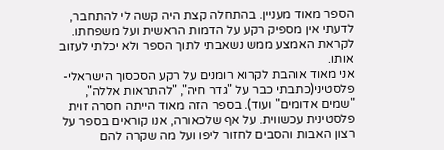הספר מאוד מעניין. בהתחלה קצת היה קשה לי להתחבר, לדעתי אין מספיק רקע על הדמות הראשית ועל משפחתו. לקראת האמצע ממש נשאבתי לתוך הספר ולא יכלתי לעזוב אותו.
אני מאוד אוהבת לקרוא רומנים על רקע הסכסוך הישראלי-פלסטיני(כתבתי כבר על "גדר חיה", "להתראות אללה", "שמים אדומים" ועוד). בספר הזה מאוד הייתה חסרה זוית פלסטינית עכשווית. על אף שלכאורה, אנו קוראים בספר על רצון האבות והסבים לחזור ליפו ועל מה שקרה להם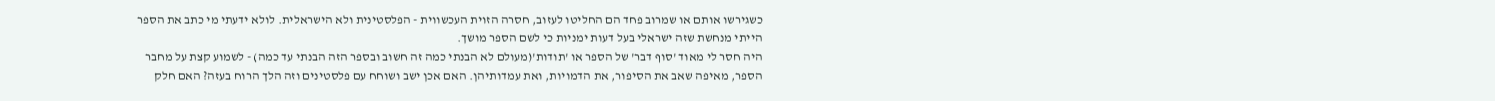כשגירשו אותם או שמרוב פחד הם החליטו לעזוב, חסרה הזוית העכשווית - הפלסטינית ולא הישראלית. לולא ידעתי מי כתב את הספר הייתי מנחשת שזה ישראלי בעל דעות ימניות כי לשם הספר מושך.
היה חסר לי מאוד 'סוף דבר' של הספר או 'תודות'(מעולם לא הבנתי כמה זה חשוב ובספר הזה הבנתי עד כמה) - לשמוע קצת על מחבר הספר, מאיפה שאב את הסיפור, את הדמויות, ואת עמדותיהן. האם אכן ישב ושוחח עם פלסטינים וזה הלך הרוח בעזה? האם חלק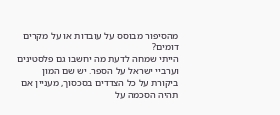מהסיפור מבוסס על עובדות או על מקרים דומים?
הייתי שמחה לדעת מה יחשבו גם פלסטינים וערביי ישראל על הספר. יש שם המון ביקורת על כל הצדדים בסכסוך, מעניין אם תהיה הסכמה על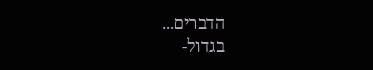הדברים...
בגדול-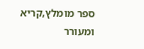ספר מומלץ,קריא ומעורר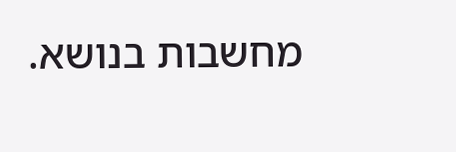מחשבות בנושא.